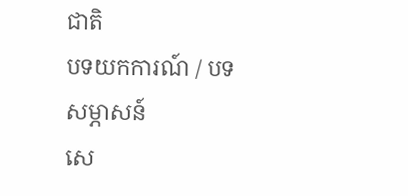ជាតិ
បទយកការណ៍ / បទសម្ភាសន៍
សេ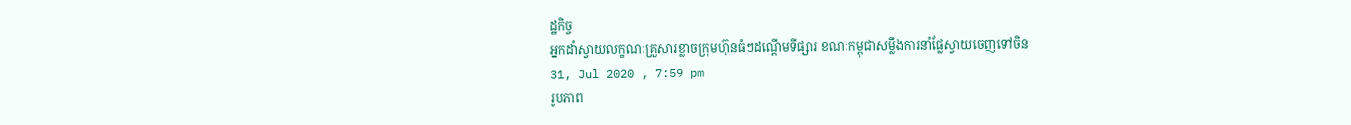ដ្ឋកិច្ច
អ្នកដាំស្វាយលក្ខណៈគ្រួសារខ្លាចក្រុមហ៊ុនធំៗដណ្តើមទីផ្សារ ខណៈកម្ពុជាសម្លឹងការនាំផ្លែស្វាយចេញទៅចិន
31, Jul 2020 , 7:59 pm
រូបភាព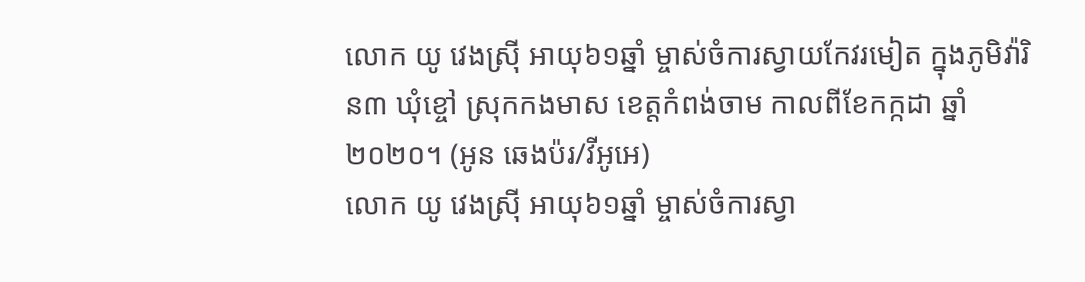លោក យូ វេងស្រ៊ី អាយុ៦១ឆ្នាំ ម្ចាស់ចំការស្វាយកែវរមៀត ក្នុងភូមិវ៉ារិន៣ ឃុំខ្ចៅ ស្រុកកងមាស ខេត្តកំពង់ចាម កាលពីខែកក្កដា ឆ្នាំ២០២០។ (អូន ឆេងប៉រ/វីអូអេ)
លោក យូ វេងស្រ៊ី អាយុ៦១ឆ្នាំ ម្ចាស់ចំការស្វា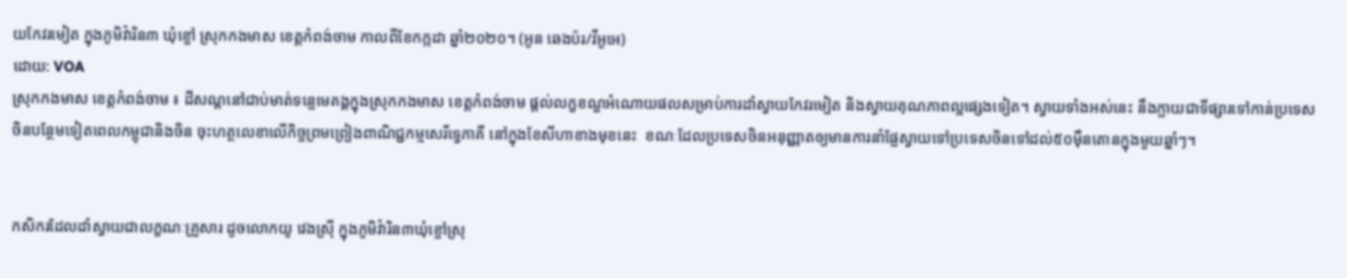យកែវរមៀត ក្នុងភូមិវ៉ារិន៣ ឃុំខ្ចៅ ស្រុកកងមាស ខេត្តកំពង់ចាម កាលពីខែកក្កដា ឆ្នាំ២០២០។ (អូន ឆេងប៉រ/វីអូអេ)
ដោយ: VOA
ស្រុកកងមាស ខេត្តកំពង់ចាម ៖ ដីសណ្ដនៅជាប់មាត់ទន្លេមេគង្គក្នុងស្រុកកងមាស ខេត្តកំពង់ចាម ផ្ដល់លក្ខខណ្ឌអំណោយផលសម្រាប់ការដាំស្វាយកែវរមៀត និងស្វាយគុណភាពល្អផ្សេងទៀត។ ស្វាយទាំងអស់នេះ នឹងក្លាយជាទីផ្សារទៅកាន់ប្រទេសចិនបន្ថែមទៀតពេលកម្ពុជានិងចិន ចុះហត្ថលេខាលើកិច្ចព្រមព្រៀងពាណិជ្ជកម្មសេរីទ្វេភាគី នៅក្នុងខែសីហាខាងមុខនេះ  ខណៈដែលប្រទេសចិនអនុញ្ញាតឲ្យមានការនាំផ្លែស្វាយទៅប្រទេសចិនទៅដល់៥០ម៉ឺនតោនក្នុងមួយឆ្នាំៗ។


កសិករដែលដាំស្វាយជាលក្ខណៈគ្រួសារ ដូចលោកយូ វេងស្រ៊ី ក្នុងភូមិវ៉ារិន៣ឃុំខ្ចៅស្រុ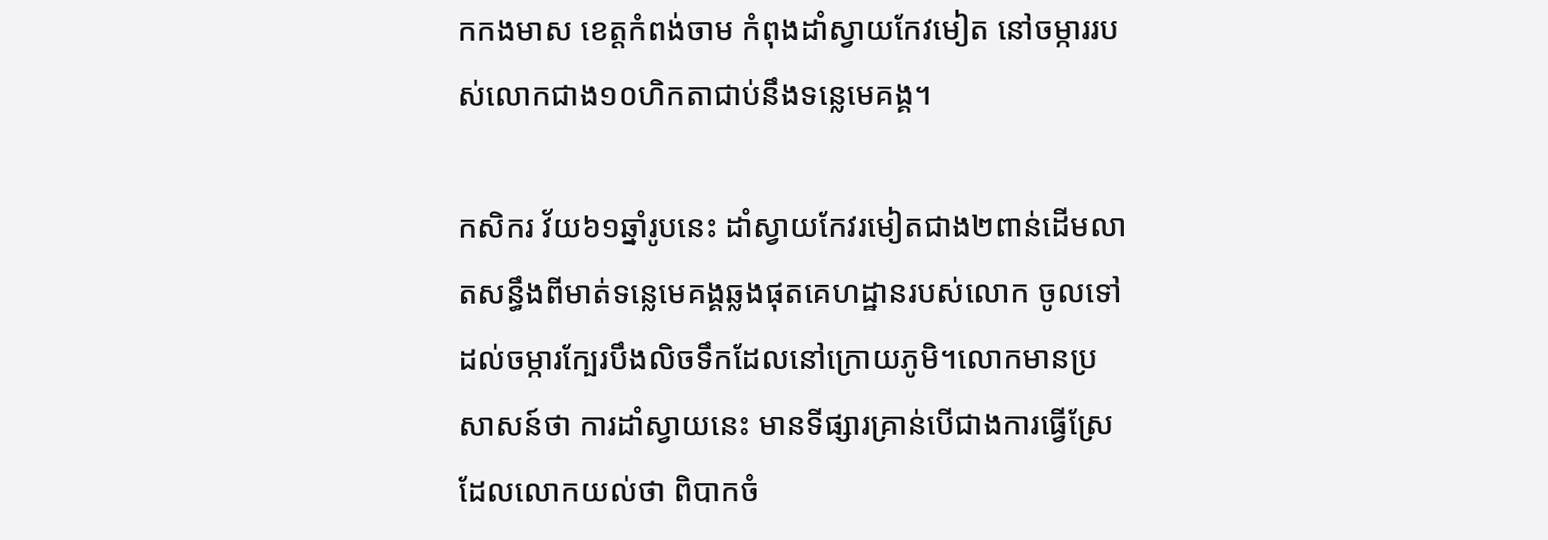កកងមាស ខេត្តកំពង់ចាម កំពុងដាំស្វាយកែវមៀត នៅចម្ការរបស់លោកជាង១០ហិកតាជាប់នឹងទន្លេមេគង្គ។

កសិករ វ័យ៦១ឆ្នាំរូបនេះ ដាំស្វាយកែវរមៀតជាង២ពាន់ដើមលាតសន្ធឹងពីមាត់ទន្លេមេគង្គឆ្លងផុតគេហដ្ឋានរបស់លោក ចូលទៅដល់ចម្ការក្បែរបឹងលិចទឹកដែលនៅក្រោយភូមិ។លោកមានប្រសាសន៍ថា ការដាំស្វាយនេះ មានទីផ្សារគ្រាន់បើជាងការធ្វើស្រែ ដែលលោកយល់ថា ពិបាកចំ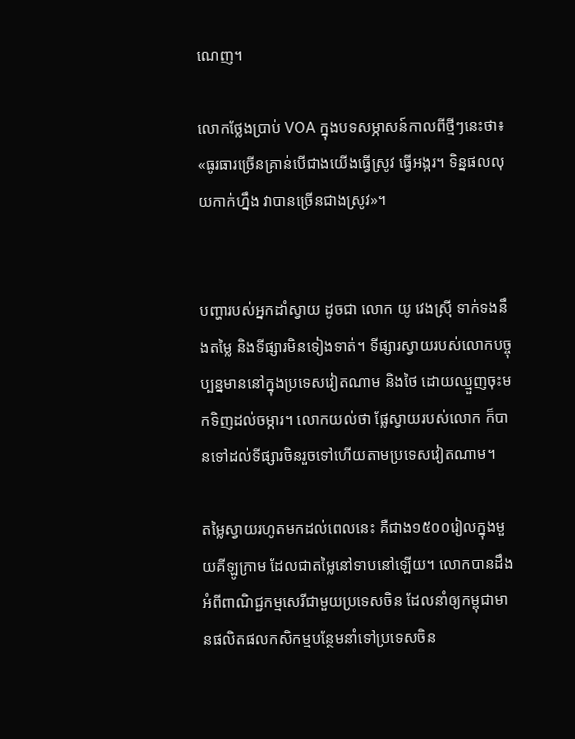ណេញ។

លោកថ្លែងប្រាប់ VOA ក្នុងបទសម្ភាសន៍កាលពីថ្មីៗនេះថា៖ «ធូរធារច្រើនគ្រាន់បើជាងយើងធ្វើស្រូវ ធ្វើអង្ករ។ ទិន្នផលលុយកាក់ហ្នឹង វាបានច្រើនជាងស្រូវ»។


បញ្ហារបស់អ្នកដាំស្វាយ ដូចជា លោក យូ វេងស្រ៊ី ទាក់ទងនឹងតម្លៃ និងទីផ្សារមិនទៀងទាត់។ ទីផ្សារស្វាយរបស់លោកបច្ចុប្បន្នមាននៅក្នុងប្រទេសវៀតណាម និងថៃ ដោយឈ្មួញចុះមកទិញដល់ចម្ការ។ លោកយល់ថា ផ្លែស្វាយរបស់លោក ក៏បានទៅដល់ទីផ្សារចិនរួចទៅហើយតាមប្រទេសវៀតណាម។

តម្លៃស្វាយរហូតមកដល់ពេលនេះ គឺជាង១៥០០រៀលក្នុងមួយគីឡូក្រាម ដែលជាតម្លៃនៅទាបនៅឡើយ។ លោកបានដឹងអំពីពាណិជ្ជកម្មសេរីជាមួយប្រទេសចិន ដែលនាំឲ្យកម្ពុជាមានផលិតផលកសិកម្មបន្ថែមនាំទៅប្រទេសចិន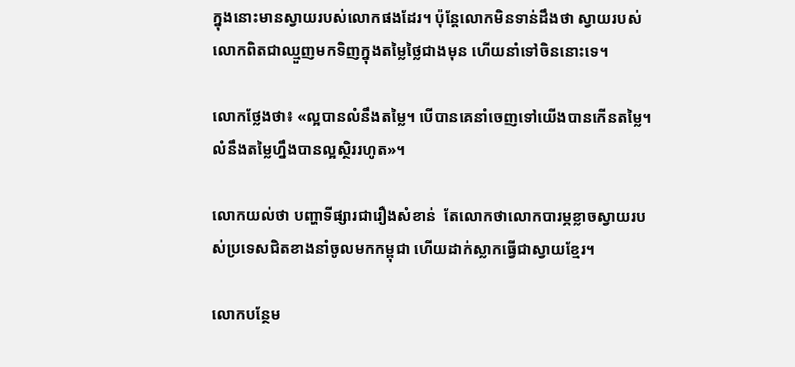ក្នុងនោះមានស្វាយរបស់លោកផងដែរ។ ប៉ុន្តែលោកមិនទាន់ដឹងថា ស្វាយរបស់លោកពិតជាឈ្មួញមកទិញក្នុងតម្លៃថ្លៃជាងមុន ហើយនាំទៅចិននោះទេ។

លោកថ្លែងថា៖ «ល្អបានលំនឹងតម្លៃ។ បើបានគេនាំចេញទៅយើងបានកើនតម្លៃ។លំនឹងតម្លៃហ្នឹងបានល្អស្ថិររហូត»។

លោកយល់ថា បញ្ហាទីផ្សារជារឿងសំខាន់  តែលោកថាលោកបារម្ភខ្លាចស្វាយរបស់ប្រទេសជិតខាងនាំចូលមកកម្ពុជា ហើយដាក់ស្លាកធ្វើជាស្វាយខ្មែរ។

លោកបន្ថែម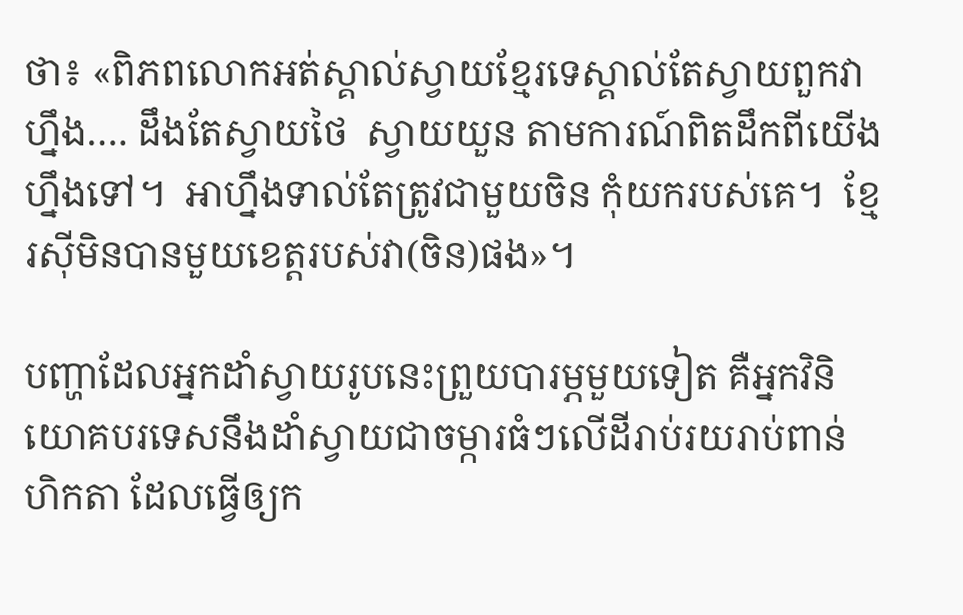ថា៖ «ពិភពលោកអត់ស្គាល់ស្វាយខ្មែរទេស្គាល់តែស្វាយពួកវាហ្នឹង…. ដឹងតែស្វាយថៃ  ស្វាយយួន តាមការណ៍ពិតដឹកពីយើងហ្នឹងទៅ។  អាហ្នឹងទាល់តែត្រូវជាមួយចិន កុំយករបស់គេ។  ខ្មែរស៊ីមិនបានមួយខេត្តរបស់វា(ចិន)ផង»។

បញ្ហាដែលអ្នកដាំស្វាយរូបនេះព្រួយបារម្ភមួយទៀត គឺអ្នកវិនិយោគបរទេសនឹងដាំស្វាយជាចម្ការធំៗលើដីរាប់រយរាប់ពាន់ហិកតា ដែលធ្វើឲ្យក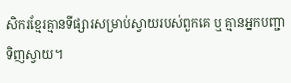សិករខ្មែរគ្មានទីផ្សារសម្រាប់ស្វាយរបស់ពួកគេ ឬ គ្មានអ្នកបញ្ជាទិញស្វាយ។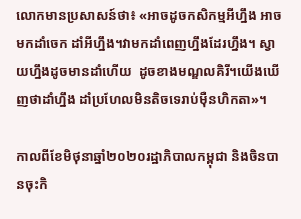លោកមានប្រសាសន៍ថា៖ «អាចដូចកសិកម្មអីហ្នឹង អាចមកដាំចេក ដាំអីហ្នឹង។វាមកដាំពេញហ្នឹងដែរហ្នឹង។ ស្វាយហ្នឹងដូចមានដាំហើយ  ដូចខាងមណ្ឌលគិរី។យើងឃើញថាដាំហ្នឹង ដាំប្រហែលមិនតិចទេរាប់ម៉ឺនហិកតា»។

កាលពីខែមិថុនាឆ្នាំ២០២០រដ្ឋាភិបាលកម្ពុជា និងចិនបានចុះកិ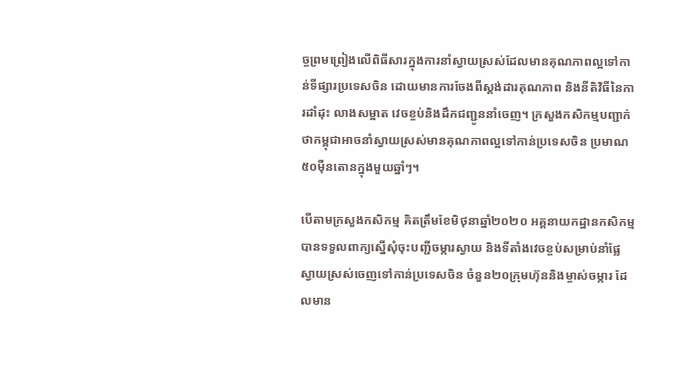ច្ចព្រមព្រៀងលើពិធីសារក្នុងការនាំស្វាយស្រស់ដែលមានគុណភាពល្អទៅកាន់ទីផ្សារប្រទេសចិន ដោយមានការចែងពីស្ដង់ដារគុណភាព និងនីតិវិធីនៃការដាំដុះ លាងសម្អាត វេចខ្ចប់និងដឹកជញ្ជូននាំចេញ។ ក្រសួងកសិកម្មបញ្ជាក់ថាកម្ពុជាអាចនាំស្វាយស្រស់មានគុណភាពល្អទៅកាន់ប្រទេសចិន ប្រមាណ៥០ម៉ឺនតោនក្នុងមួយឆ្នាំៗ។

បើតាមក្រសួងកសិកម្ម គិតត្រឹមខែមិថុនាឆ្នាំ២០២០ អគ្គនាយកដ្ឋានកសិកម្មបានទទួលពាក្យស្នើសុំចុះបញ្ជីចម្ការស្វាយ និងទីតាំងវេចខ្ចប់សម្រាប់នាំផ្លែស្វាយស្រស់ចេញទៅកាន់ប្រទេសចិន ចំនួន២០ក្រុមហ៊ុននិងម្ចាស់ចម្ការ ដែលមាន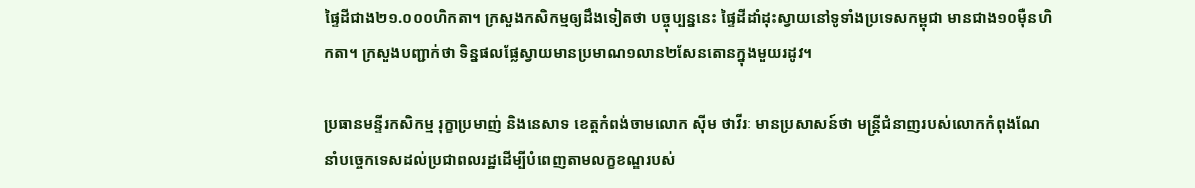ផ្ទៃដីជាង២១.០០០ហិកតា។ ក្រសួងកសិកម្មឲ្យដឹងទៀតថា បច្ចុប្បន្ននេះ ផ្ទៃដីដាំដុះស្វាយនៅទូទាំងប្រទេសកម្ពុជា មានជាង១០ម៉ឺនហិកតា។ ក្រសួងបញ្ជាក់ថា ទិន្នផលផ្លែស្វាយមានប្រមាណ១លាន២សែនតោនក្នុងមួយរដូវ។

ប្រធានមន្ទីរកសិកម្ម រុក្ខាប្រមាញ់ និងនេសាទ ខេត្តកំពង់ចាមលោក ស៊ីម ថាវីរៈ មានប្រសាសន៍ថា មន្ត្រីជំនាញរបស់លោកកំពុងណែនាំបច្ចេកទេសដល់ប្រជាពលរដ្ឋដើម្បីបំពេញតាមលក្ខខណ្ឌរបស់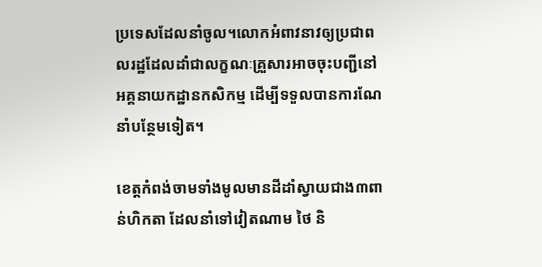ប្រទេសដែលនាំចូល។លោកអំពាវនាវឲ្យប្រជាពលរដ្ឋដែលដាំជាលក្ខណៈគ្រួសារអាចចុះបញ្ជីនៅអគ្គនាយកដ្ឋានកសិកម្ម ដើម្បីទទួលបានការណែនាំបន្ថែមទៀត។

ខេត្តកំពង់ចាមទាំងមូលមានដីដាំស្វាយជាង៣ពាន់ហិកតា ដែលនាំទៅវៀតណាម ថៃ និ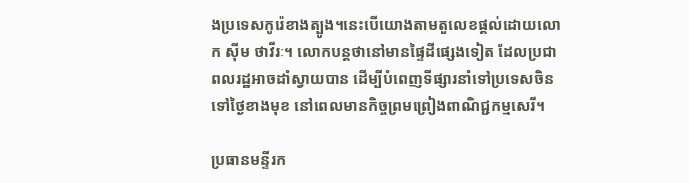ងប្រទេសកូរ៉េខាងត្បូង។នេះបើយោងតាមតួលេខផ្ដល់ដោយលោក ស៊ីម ថាវីរៈ។ លោកបន្តថានៅមានផ្ទៃដីផ្សេងទៀត ដែលប្រជាពលរដ្ឋអាចដាំស្វាយបាន ដើម្បីបំពេញទីផ្សារនាំទៅប្រទេសចិនទៅថ្ងៃខាងមុខ នៅពេលមានកិច្ចព្រមព្រៀងពាណិជ្ជកម្មសេរី។

ប្រធានមន្ទីរក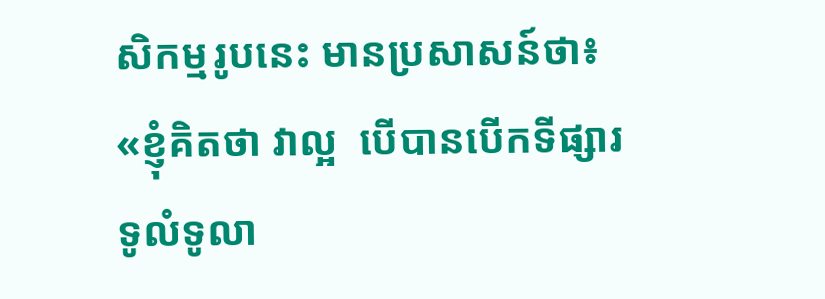សិកម្មរូបនេះ មានប្រសាសន៍ថា៖ «ខ្ញុំគិតថា វាល្អ  បើបានបើកទីផ្សារទូលំទូលា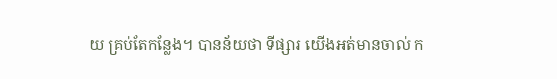យ គ្រប់តែកន្លែង។ បានន័យថា ទីផ្សារ យើងអត់មានចាល់ ក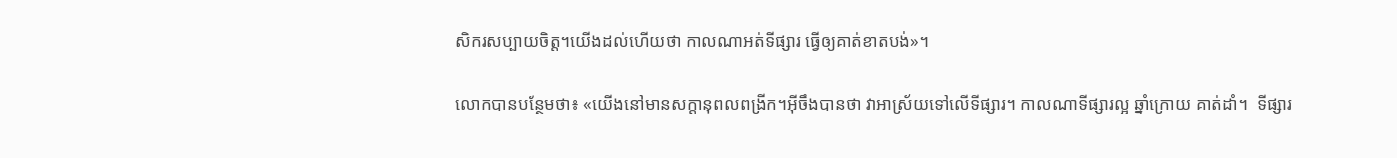សិករសប្បាយចិត្ត។យើងដល់ហើយថា កាលណាអត់ទីផ្សារ ធ្វើឲ្យគាត់ខាតបង់»។

លោកបានបន្ថែមថា៖ «យើងនៅមានសក្តានុពលពង្រីក។អ៊ីចឹងបានថា វាអាស្រ័យទៅលើទីផ្សារ។ កាលណាទីផ្សារល្អ ឆ្នាំក្រោយ គាត់ដាំ។  ទីផ្សារ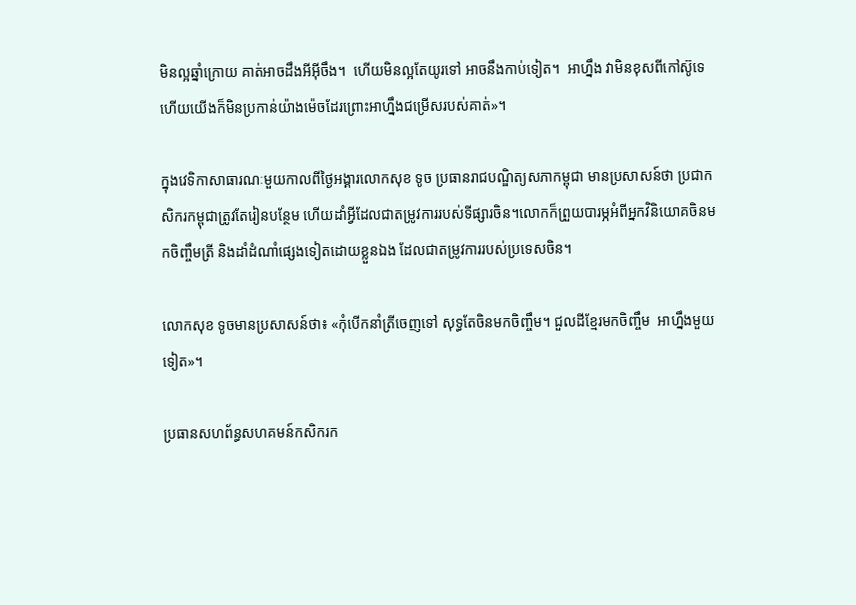មិនល្អឆ្នាំក្រោយ គាត់អាចដឹងអីអ៊ីចឹង។  ហើយមិនល្អតែយូរទៅ អាចនឹងកាប់ទៀត។  អាហ្នឹង វាមិនខុសពីកៅស៊ូទេ  ហើយយើងក៏មិនប្រកាន់យ៉ាងម៉េចដែរព្រោះអាហ្នឹងជម្រើសរបស់គាត់»។

ក្នុងវេទិកាសាធារណៈមួយកាលពីថ្ងៃអង្គារលោកសុខ ទូច ប្រធានរាជបណ្ឌិត្យសភាកម្ពុជា មានប្រសាសន៍ថា ប្រជាកសិករកម្ពុជាត្រូវតែរៀនបន្ថែម ហើយដាំអ្វីដែលជាតម្រូវការរបស់ទីផ្សារចិន។លោកក៏ព្រួយបារម្ភអំពីអ្នកវិនិយោគចិនមកចិញ្ចឹមត្រី និងដាំដំណាំផ្សេងទៀតដោយខ្លួនឯង ដែលជាតម្រូវការរបស់ប្រទេសចិន។

លោកសុខ ទូចមានប្រសាសន៍ថា៖ «កុំបើកនាំត្រីចេញទៅ សុទ្ធតែចិនមកចិញ្ចឹម។ ជួលដីខ្មែរមកចិញ្ចឹម  អាហ្នឹងមួយទៀត»។

ប្រធានសហព័ន្ធសហគមន៍កសិករក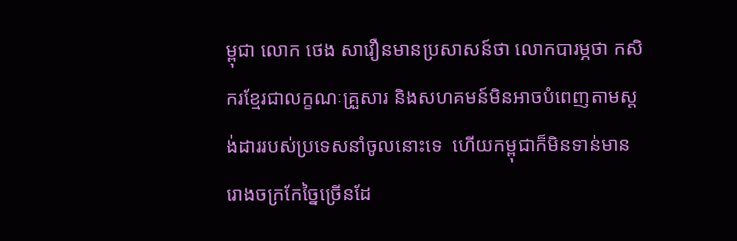ម្ពុជា លោក ថេង សាវឿនមានប្រសាសន៍ថា លោកបារម្ភថា កសិករខ្មែរជាលក្ខណៈគ្រួសារ និងសហគមន៍មិនអាចបំពេញតាមស្តង់ដាររបស់ប្រទេសនាំចូលនោះទេ  ហើយកម្ពុជាក៏មិនទាន់មានរោងចក្រកែច្នៃច្រើនដែ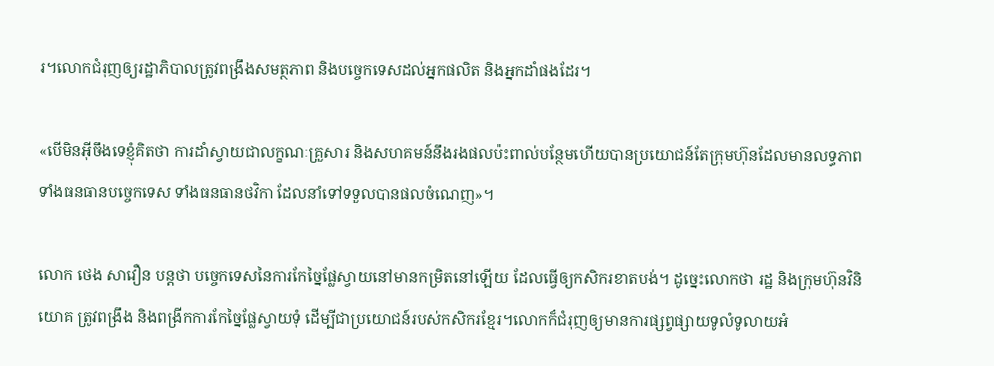រ។លោកជំរុញឲ្យរដ្ឋាភិបាលត្រូវពង្រឹងសមត្ថភាព និងបច្ចេកទេសដល់អ្នកផលិត និងអ្នកដាំផងដែរ។

«បើមិនអ៊ីចឹងទេខ្ញុំគិតថា ការដាំស្វាយជាលក្ខណៈគ្រួសារ និងសហគមន៍នឹងរងផលប៉ះពាល់បន្ថែមហើយបានប្រយោជន៍តែក្រុមហ៊ុនដែលមានលទ្ធភាព ទាំងធនធានបច្ចេកទេស ទាំងធនធានថវិកា ដែលនាំទៅទទួលបានផលចំណេញ»។

លោក ថេង សាវឿន បន្តថា បច្ចេកទេសនៃការកែច្នៃផ្លែស្វាយនៅមានកម្រិតនៅឡើយ ដែលធ្វើឲ្យកសិករខាតបង់។ ដូច្នេះលោកថា រដ្ឋ និងក្រុមហ៊ុនវិនិយោគ ត្រូវពង្រឹង និងពង្រីកការកែច្នៃផ្លែស្វាយទុំ ដើម្បីជាប្រយោជន៍របស់កសិករខ្មែរ។លោកក៏ជំរុញឲ្យមានការផ្សព្វផ្សាយទូលំទូលាយអំ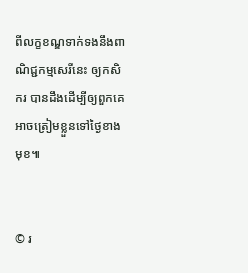ពីលក្ខខណ្ឌទាក់ទងនឹងពាណិជ្ជកម្មសេរីនេះ ឲ្យកសិករ បានដឹងដើម្បីឲ្យពួកគេអាចត្រៀមខ្លួនទៅថ្ងៃខាងមុខ៕


© រ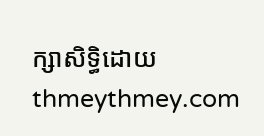ក្សាសិទ្ធិដោយ thmeythmey.com